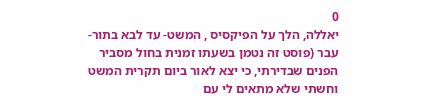0
יאללה, הלך על הפיקסיס , המשט- עד לבא בתור- עבר (פוסט זה נטמן בשעתו זמנית בחול מסביר הפנים שבדירתי, כי יצא לאור ביום תקרית המשט וחשתי שלא מתאים לי עם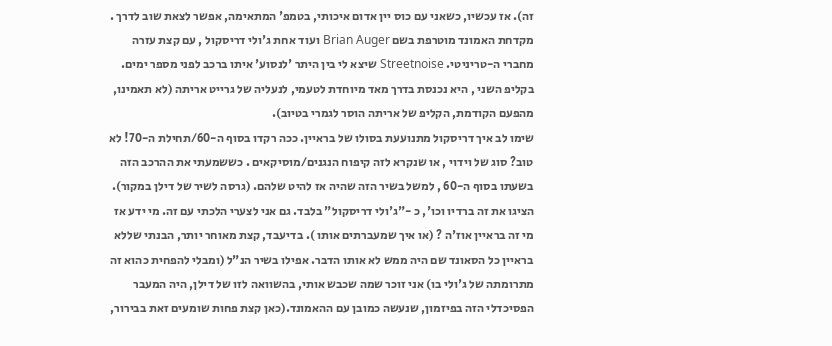זה). אז עכשיו, כשאני עם כוס יין אדום איכותי, בטמפ' המתאימה, אפשר לצאת שוב לדרך .
מקדחת האמונד מוטרפת בשם Brian Auger ועוד אחת ג'ולי דריסקול , עם קצת עזרה מחברי ה-טריניטי. Streetnoise שיצא לי בין היתר 'לנסוע' איתו ברכב לפני מספר ימים.
בקליפ השני , היא נכנסת בדרך מאד מיוחדת לטעמי, לנעליה של גרייט אריתה (לא תאמינו, מהפעם הקודמת, הקליפ של אריתה הוסר לגמרי בטיוב).
שימו לב איך דריסקול מתנועעת בסולו של בראיין. ככה רקדו בסוף ה-60/תחילת ה-70! לא טוב? סוג של וידוי , או שנקרא לזה קיפוח הנגנים/מוסיקאים . כששמעתי את ההרכב הזה בשעתו בסוף ה-60 , למשל בשיר הזה שהיה אז להיט שלהם. (גרסה לשיר של דילן במקור). הציגו את זה ברדיו וכו', כ -"ג'ולי דריסקול" בלבד. גם אני לצערי הלכתי עם זה. מי ידע אז מי זה בראיין אוז'ה ? (או איך שמעברתים אותו ). בדיעבד, קצת מאוחר יותר, הבנתי שללא בראיין כל הסאונד שם היה ממש לא אותו הדבר. אפילו בשיר הנ"ל (ומבלי להפחית כהוא זה מתרומתה של ג'ולי בו) אני זוכר שמה שכבש אותי, בהשוואה לזו של דילן, היה המעבר הפסיכדלי הזה בפיזמון, שנעשה כמובן עם ההאמונד.(כאן קצת פחות שומעים זאת בבירור,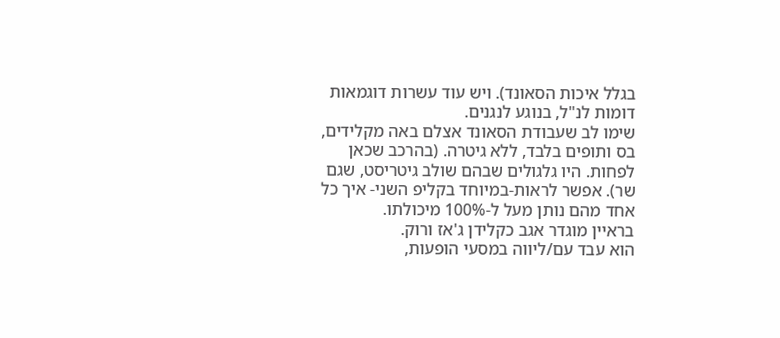בגלל איכות הסאונד). ויש עוד עשרות דוגמאות דומות לנ"ל, בנוגע לנגנים.
שימו לב שעבודת הסאונד אצלם באה מקלידים, בס ותופים בלבד, ללא גיטרה. (בהרכב שכאן לפחות. היו גלגולים שבהם שולב גיטריסט, שגם שר). אפשר לראות-במיוחד בקליפ השני- איך כל אחד מהם נותן מעל ל-100% מיכולתו.
בראיין מוגדר אגב כקלידן ג'אז ורוק.
הוא עבד עם/ליווה במסעי הופעות,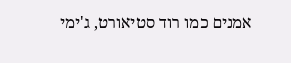אמנים כמו רוד סטיאורט, ג'ימי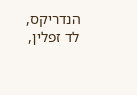הנדריקס, לד זפלין,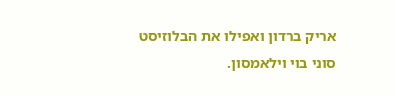אריק ברדון ואפילו את הבלוזיסט סוני בוי וילאמסון.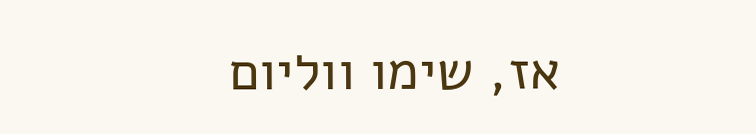אז, שימו ווליום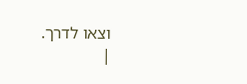וצאו לדרך.
|